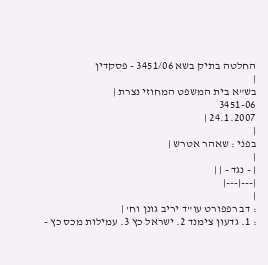החלטה בתיק בשא 3451/06 - פסקדין
|
בש"א בית המשפט המחוזי נצרת |
3451-06
24.1.2007 |
|
בפני : שאהר אטרש |
|
| - נגד - | |
|---|---|
|
: דב רפפורט עו"ד יריב גונן וח' |
: 1. גדעון צימנד 2. ישראל כץ 3. עמילות מכס כץ -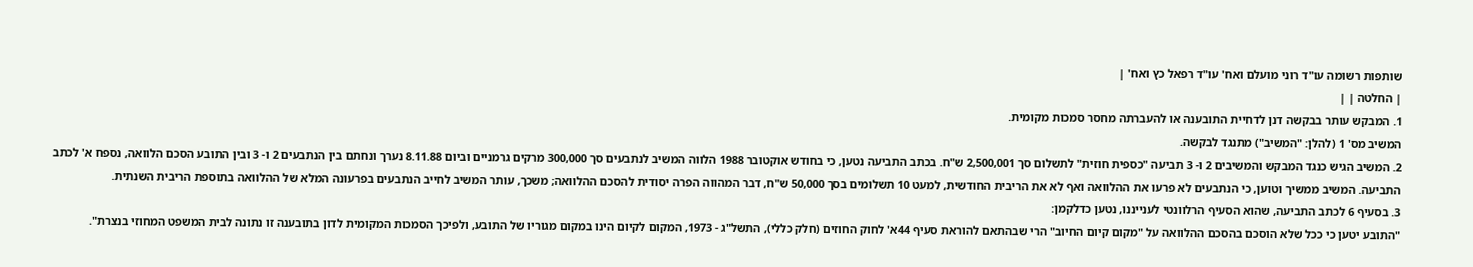שותפות רשומה עו"ד רוני מועלם ואח' עו"ד רפאל כץ ואח' |
| החלטה | |
1. המבקש עותר בבקשה דנן לדחיית התובענה או להעברתה מחסר סמכות מקומית.
המשיב מס' 1 (להלן: "המשיב") מתנגד לבקשה.
2. המשיב הגיש כנגד המבקש והמשיבים 2 ו- 3 תביעה "כספית חוזית" לתשלום סך 2,500,001 ש"ח. בכתב התביעה נטען, כי בחודש אוקטובר 1988 הלווה המשיב לנתבעים סך 300,000 מרקים גרמניים וביום 8.11.88 נערך ונחתם בין הנתבעים 2 ו- 3 ובין התובע הסכם הלוואה, נספח א' לכתב התביעה. המשיב ממשיך וטוען, כי הנתבעים לא פרעו את ההלוואה ואף לא את הריבית החודשית, למעט 10 תשלומים בסך 50,000 ש"ח, דבר המהווה הפרה יסודית להסכם ההלוואה; משכך, עותר המשיב לחייב הנתבעים בפרעונה המלא של ההלוואה בתוספת הריבית השנתית.
3. בסעיף 6 לכתב התביעה, שהוא הסעיף הרלוונטי לענייננו, נטען כדלקמן:
"התובע יטען כי ככל שלא הוסכם בהסכם ההלוואה על "מקום קיום החיוב" הרי שבהתאם להוראת סעיף 44א' לחוק החוזים (חלק כללי), התשל"ג - 1973, המקום לקיום הינו במקום מגוריו של התובע, ולפיכך הסמכות המקומית לדון בתובענה זו נתונה לבית המשפט המחוזי בנצרת".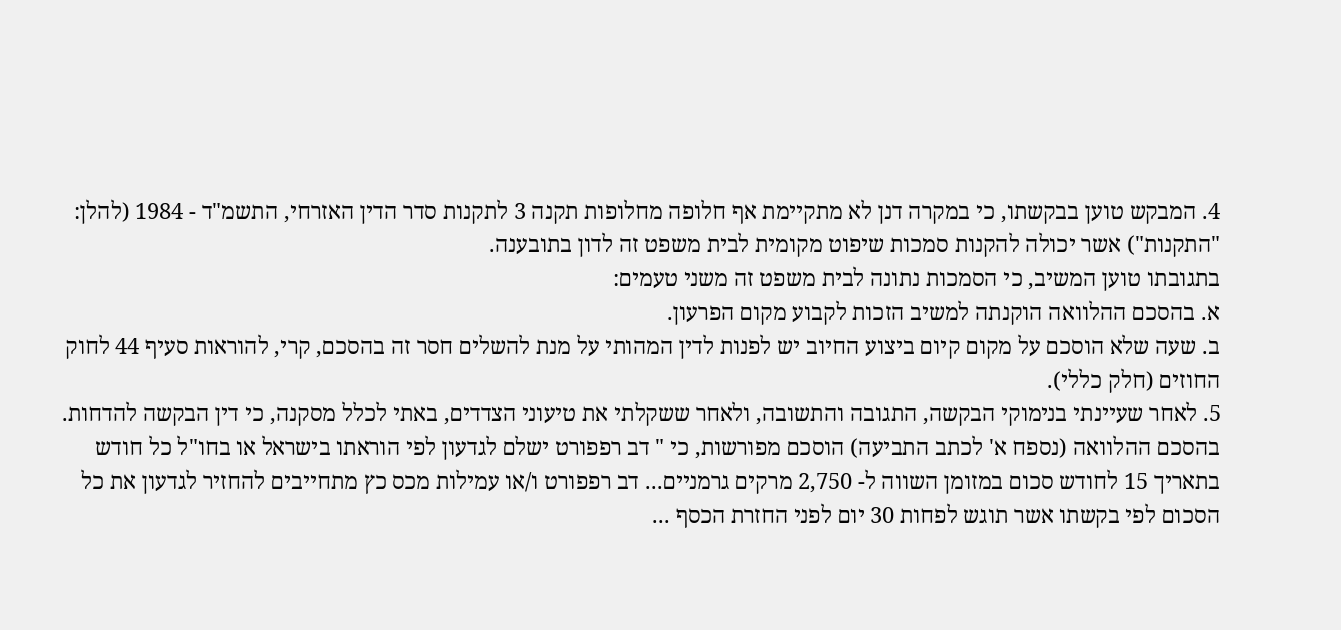4. המבקש טוען בבקשתו, כי במקרה דנן לא מתקיימת אף חלופה מחלופות תקנה 3 לתקנות סדר הדין האזרחי, התשמ"ד - 1984 (להלן: "התקנות") אשר יכולה להקנות סמכות שיפוט מקומית לבית משפט זה לדון בתובענה.
בתגובתו טוען המשיב, כי הסמכות נתונה לבית משפט זה משני טעמים:
א. בהסכם ההלוואה הוקנתה למשיב הזכות לקבוע מקום הפרעון.
ב. שעה שלא הוסכם על מקום קיום ביצוע החיוב יש לפנות לדין המהותי על מנת להשלים חסר זה בהסכם, קרי, להוראות סעיף 44 לחוק החוזים (חלק כללי).
5. לאחר שעיינתי בנימוקי הבקשה, התגובה והתשובה, ולאחר ששקלתי את טיעוני הצדדים, באתי לכלל מסקנה, כי דין הבקשה להדחות.
בהסכם ההלוואה (נספח א' לכתב התביעה) הוסכם מפורשות, כי " דב רפפורט ישלם לגדעון לפי הוראתו בישראל או בחו"ל כל חודש בתאריך 15 לחודש סכום במזומן השווה ל- 2,750 מרקים גרמניים... דב רפפורט ו/או עמילות מכס כץ מתחייבים להחזיר לגדעון את כל הסכום לפי בקשתו אשר תוגש לפחות 30 יום לפני החזרת הכסף ...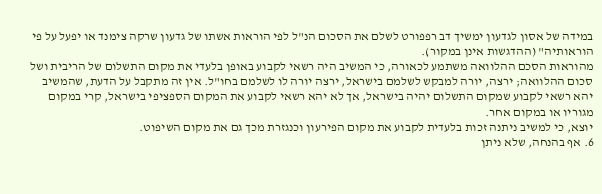במידה של אסון לגדעון ימשיך דב רפפורט לשלם את הסכום הנ"ל לפי הוראות אשתו של גדעון שרקה צימנד או יפעל על פי הוראותיה" (ההדגשות אינן במקור).
מהוראות הסכם ההלוואה משתמע לכאורה, כי המשיב היה רשאי לקבוע באופן בלעדי את מקום התשלום של הריבית ושל סכום ההלוואה; ירצה, יורה למבקש לשלמם בישראל, ירצה יורה לו לשלמם בחו"ל. אין זה מתקבל על הדעת, שהמשיב יהא רשאי לקבוע שמקום התשלום יהיה בישראל, אך לא יהא רשאי לקבוע את המקום הספציפי בישראל, קרי במקום מגוריו או במקום אחר.
יוצא, כי למשיב ניתנה זכות בלעדית לקבוע את מקום הפירעון וכנגזרת מכך גם את מקום השיפוט.
6. אף בהנחה, שלא ניתן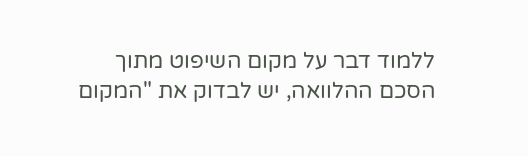ללמוד דבר על מקום השיפוט מתוך הסכם ההלוואה, יש לבדוק את "המקום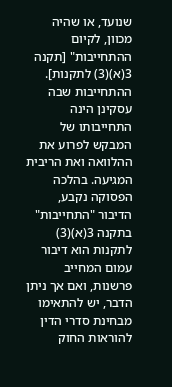שנועד, או שהיה מכוון, לקיום ההתחייבות" [תקנה 3(א)(3) לתקנות]. ההתחייבות שבה עסקינן הינה התחייבותו של המבקש לפרוע את ההלוואה ואת הריבית המגיעה. בהלכה הפסוקה נקבע, הדיבור "התחייבות" בתקנה 3(א)(3) לתקנות הוא דיבור עמום המחייב פרשנות, ואם אך ניתן הדבר, יש להתאימו מבחינת סדרי הדין להוראות החוק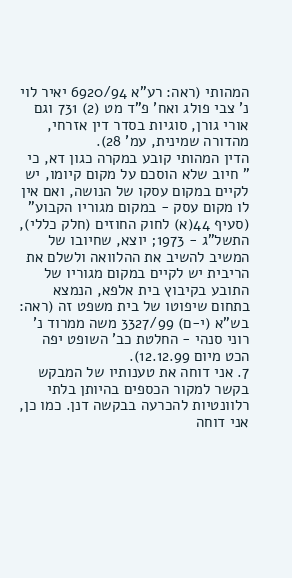המהותי (ראה: רע"א 6920/94 יאיר לוי נ' צבי פולג ואח' פ"ד מט (2) 731 וגם אורי גורן, סוגיות בסדר דין אזרחי, מהדורה שמינית, עמ' 28).
הדין המהותי קובע במקרה כגון דא, כי " חיוב שלא הוסכם על מקום קיומו, יש לקיים במקום עסקו של הנושה, ואם אין לו מקום עסק - במקום מגוריו הקבוע" (סעיף 44(א) לחוק החוזים (חלק כללי), התשל"ג - 1973; יוצא, שחיובו של המשיב להשיב את ההלוואה ולשלם את הריבית יש לקיים במקום מגוריו של התובע בקיבוץ בית אלפא, הנמצא בתחום שיפוטו של בית משפט זה (ראה: בש"א (י-ם) 3327/99 משה ממרוד נ' רוני סנהי - החלטת כב' השופט יפה הכט מיום 12.12.99).
7. אני דוחה את טענותיו של המבקש בקשר למקור הכספים בהיותן בלתי רלוונטיות להכרעה בבקשה דנן. כמו כן, אני דוחה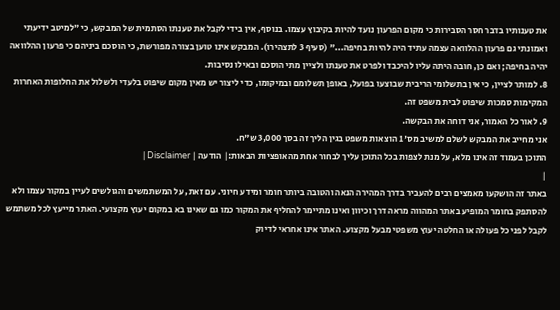את טענותיו בדבר חסר הסבירות כי מקום הפרעון נועד להיות בקיבוץ עצמו. בנוסף, אין בידי לקבל את טענתו הסתמית של המבקש, כי "למיטב ידיעתי ואמונתי גם פרעון ההלוואה עצמה עתיד היה להיות בחיפה..." (סעיף 3 לתצהירו). המבקש אינו טוען בצורה מפורשת, כי הוסכם ביניהם כי פרעון ההלוואה יהיה בחיפה; ואם כן, חובה היתה עליו להיכבד ולפרט את טענתו ולציין מתי הוסכם ובאילו נסיבות.
8. למותר לציין, כי אין בתשלומי הריבית שבוצעו בפועל, באופן תשלומם ובמיקומו, כדי ליצור יש מאין מקום שיפוט בלעדי ולשלול את החלופות האחרות המקימות סמכות שיפוט לבית משפט זה.
9. לאור כל האמור, אני דוחה את הבקשה.
אני מחייב את המבקש לשלם למשיב מס' 1 הוצאות משפט בגין הליך זה בסך 3,000 ש"ח.
התוכן בעמוד זה אינו מלא, על מנת לצפות בכל התוכן עליך לבחור אחת מהאופציות הבאות:| הודעה | Disclaimer |
|
באתר זה הושקעו מאמצים רבים להעביר בדרך המהירה הנאה והטובה ביותר חומר ומידע חיוני. עם זאת, על המשתמשים והגולשים לעיין במקור עצמו ולא להסתפק בחומר המופיע באתר המהווה מראה דרך וכיוון ואינו מתיימר להחליף את המקור כמו גם שאינו בא במקום יעוץ מקצועי. האתר מייעץ לכל משתמש לקבל לפני כל פעולה או החלטה יעוץ משפטי מבעל מקצוע. האתר אינו אחראי לדיוק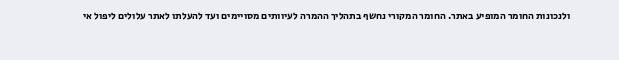ולנכונות החומר המופיע באתר. החומר המקורי נחשף בתהליך ההמרה לעיוותים מסויימים ועד להעלתו לאתר עלולים ליפול אי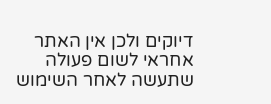דיוקים ולכן אין האתר אחראי לשום פעולה שתעשה לאחר השימוש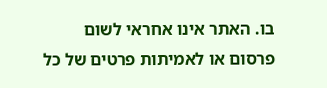בו. האתר אינו אחראי לשום פרסום או לאמיתות פרטים של כל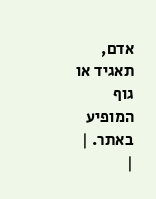אדם, תאגיד או גוף המופיע באתר. |
|